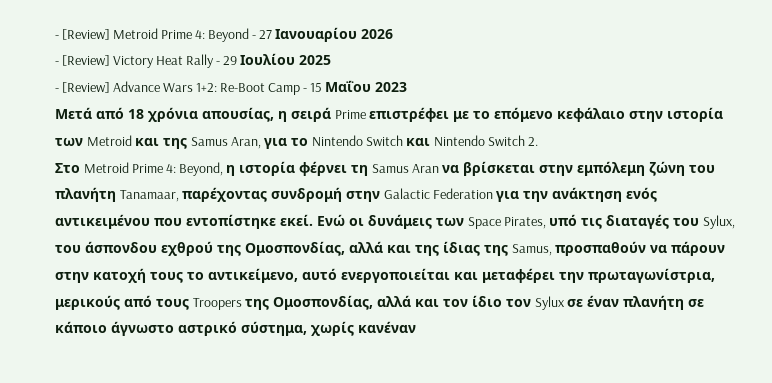- [Review] Metroid Prime 4: Beyond - 27 Ιανουαρίου 2026
- [Review] Victory Heat Rally - 29 Ιουλίου 2025
- [Review] Advance Wars 1+2: Re-Boot Camp - 15 Μαΐου 2023
Μετά από 18 χρόνια απουσίας, η σειρά Prime επιστρέφει με το επόμενο κεφάλαιο στην ιστορία των Metroid και της Samus Aran, για το Nintendo Switch και Nintendo Switch 2.
Στο Metroid Prime 4: Beyond, η ιστορία φέρνει τη Samus Aran να βρίσκεται στην εμπόλεμη ζώνη του πλανήτη Tanamaar, παρέχοντας συνδρομή στην Galactic Federation για την ανάκτηση ενός αντικειμένου που εντοπίστηκε εκεί. Ενώ οι δυνάμεις των Space Pirates, υπό τις διαταγές του Sylux, του άσπονδου εχθρού της Ομοσπονδίας, αλλά και της ίδιας της Samus, προσπαθούν να πάρουν στην κατοχή τους το αντικείμενο, αυτό ενεργοποιείται και μεταφέρει την πρωταγωνίστρια, μερικούς από τους Troopers της Ομοσπονδίας, αλλά και τον ίδιο τον Sylux σε έναν πλανήτη σε κάποιο άγνωστο αστρικό σύστημα, χωρίς κανέναν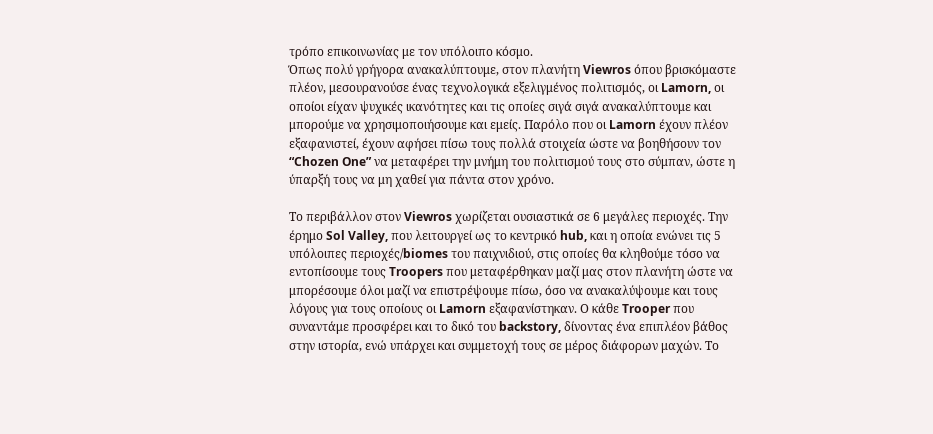τρόπο επικοινωνίας με τον υπόλοιπο κόσμο.
Όπως πολύ γρήγορα ανακαλύπτουμε, στον πλανήτη Viewros όπου βρισκόμαστε πλέον, μεσουρανούσε ένας τεχνολογικά εξελιγμένος πολιτισμός, οι Lamorn, οι οποίοι είχαν ψυχικές ικανότητες και τις οποίες σιγά σιγά ανακαλύπτουμε και μπορούμε να χρησιμοποιήσουμε και εμείς. Παρόλο που οι Lamorn έχουν πλέον εξαφανιστεί, έχουν αφήσει πίσω τους πολλά στοιχεία ώστε να βοηθήσουν τον “Chozen One” να μεταφέρει την μνήμη του πολιτισμού τους στο σύμπαν, ώστε η ύπαρξή τους να μη χαθεί για πάντα στον χρόνο.

Το περιβάλλον στον Viewros χωρίζεται ουσιαστικά σε 6 μεγάλες περιοχές. Την έρημο Sol Valley, που λειτουργεί ως το κεντρικό hub, και η οποία ενώνει τις 5 υπόλοιπες περιοχές/biomes του παιχνιδιού, στις οποίες θα κληθούμε τόσο να εντοπίσουμε τους Troopers που μεταφέρθηκαν μαζί μας στον πλανήτη ώστε να μπορέσουμε όλοι μαζί να επιστρέψουμε πίσω, όσο να ανακαλύψουμε και τους λόγους για τους οποίους οι Lamorn εξαφανίστηκαν. Ο κάθε Trooper που συναντάμε προσφέρει και το δικό του backstory, δίνοντας ένα επιπλέον βάθος στην ιστορία, ενώ υπάρχει και συμμετοχή τους σε μέρος διάφορων μαχών. Το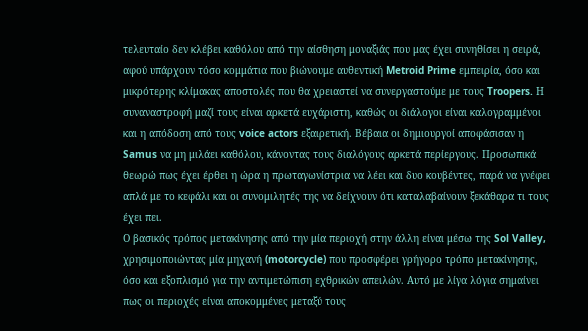τελευταίο δεν κλέβει καθόλου από την αίσθηση μοναξιάς που μας έχει συνηθίσει η σειρά, αφού υπάρχουν τόσο κομμάτια που βιώνουμε αυθεντική Metroid Prime εμπειρία, όσο και μικρότερης κλίμακας αποστολές που θα χρειαστεί να συνεργαστούμε με τους Troopers. Η συναναστροφή μαζί τους είναι αρκετά ευχάριστη, καθώς οι διάλογοι είναι καλογραμμένοι και η απόδοση από τους voice actors εξαιρετική. Βέβαια οι δημιουργοί αποφάσισαν η Samus να μη μιλάει καθόλου, κάνοντας τους διαλόγους αρκετά περίεργους. Προσωπικά θεωρώ πως έχει έρθει η ώρα η πρωταγωνίστρια να λέει και δυο κουβέντες, παρά να γνέφει απλά με το κεφάλι και οι συνομιλητές της να δείχνουν ότι καταλαβαίνουν ξεκάθαρα τι τους έχει πει.
Ο βασικός τρόπος μετακίνησης από την μία περιοχή στην άλλη είναι μέσω της Sol Valley, χρησιμοποιώντας μία μηχανή (motorcycle) που προσφέρει γρήγορο τρόπο μετακίνησης, όσο και εξοπλισμό για την αντιμετώπιση εχθρικών απειλών. Αυτό με λίγα λόγια σημαίνει πως οι περιοχές είναι αποκομμένες μεταξύ τους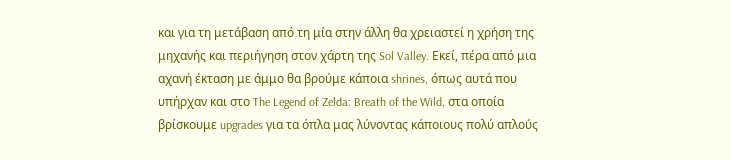και για τη μετάβαση από τη μία στην άλλη θα χρειαστεί η χρήση της μηχανής και περιήγηση στον χάρτη της Sol Valley. Εκεί, πέρα από μια αχανή έκταση με άμμο θα βρούμε κάποια shrines, όπως αυτά που υπήρχαν και στο The Legend of Zelda: Breath of the Wild, στα οποία βρίσκουμε upgrades για τα όπλα μας λύνοντας κάποιους πολύ απλούς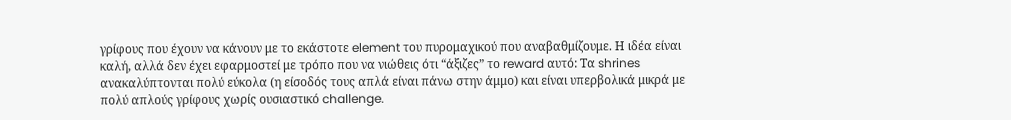γρίφους που έχουν να κάνουν με το εκάστοτε element του πυρομαχικού που αναβαθμίζουμε. Η ιδέα είναι καλή, αλλά δεν έχει εφαρμοστεί με τρόπο που να νιώθεις ότι “άξιζες” το reward αυτό: Τα shrines ανακαλύπτονται πολύ εύκολα (η είσοδός τους απλά είναι πάνω στην άμμο) και είναι υπερβολικά μικρά με πολύ απλούς γρίφους χωρίς ουσιαστικό challenge.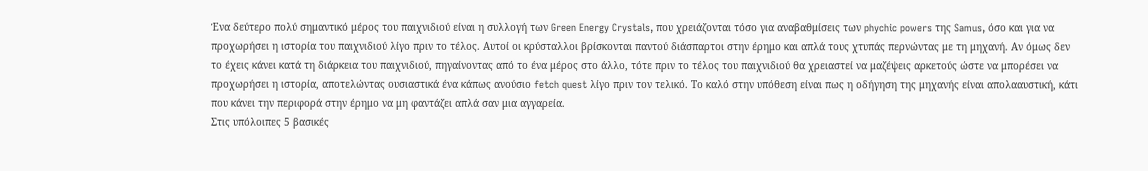Ένα δεύτερο πολύ σημαντικό μέρος του παιχνιδιού είναι η συλλογή των Green Energy Crystals, που χρειάζονται τόσο για αναβαθμίσεις των phychic powers της Samus, όσο και για να προχωρήσει η ιστορία του παιχνιδιού λίγο πριν το τέλος. Αυτοί οι κρύσταλλοι βρίσκονται παντού διάσπαρτοι στην έρημο και απλά τους χτυπάς περνώντας με τη μηχανή. Αν όμως δεν το έχεις κάνει κατά τη διάρκεια του παιχνιδιού, πηγαίνοντας από το ένα μέρος στο άλλο, τότε πριν το τέλος του παιχνιδιού θα χρειαστεί να μαζέψεις αρκετούς ώστε να μπορέσει να προχωρήσει η ιστορία, αποτελώντας ουσιαστικά ένα κάπως ανούσιο fetch quest λίγο πριν τον τελικό. Το καλό στην υπόθεση είναι πως η οδήγηση της μηχανής είναι απολααυστική, κάτι που κάνει την περιφορά στην έρημο να μη φαντάζει απλά σαν μια αγγαρεία.
Στις υπόλοιπες 5 βασικές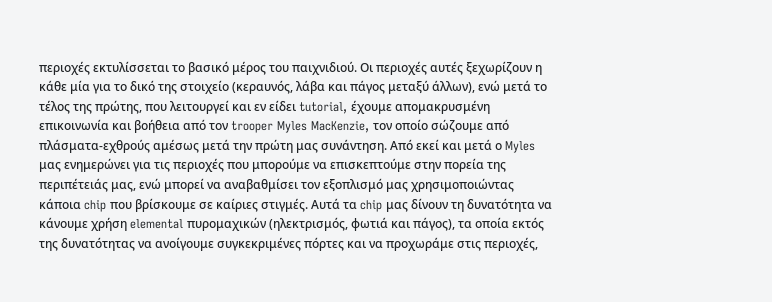περιοχές εκτυλίσσεται το βασικό μέρος του παιχνιδιού. Οι περιοχές αυτές ξεχωρίζουν η κάθε μία για το δικό της στοιχείο (κεραυνός, λάβα και πάγος μεταξύ άλλων), ενώ μετά το τέλος της πρώτης, που λειτουργεί και εν είδει tutorial, έχουμε απομακρυσμένη επικοινωνία και βοήθεια από τον trooper Myles MacKenzie, τον οποίο σώζουμε από πλάσματα-εχθρούς αμέσως μετά την πρώτη μας συνάντηση. Από εκεί και μετά ο Myles μας ενημερώνει για τις περιοχές που μπορούμε να επισκεπτούμε στην πορεία της περιπέτειάς μας, ενώ μπορεί να αναβαθμίσει τον εξοπλισμό μας χρησιμοποιώντας κάποια chip που βρίσκουμε σε καίριες στιγμές. Αυτά τα chip μας δίνουν τη δυνατότητα να κάνουμε χρήση elemental πυρομαχικών (ηλεκτρισμός, φωτιά και πάγος), τα οποία εκτός της δυνατότητας να ανοίγουμε συγκεκριμένες πόρτες και να προχωράμε στις περιοχές,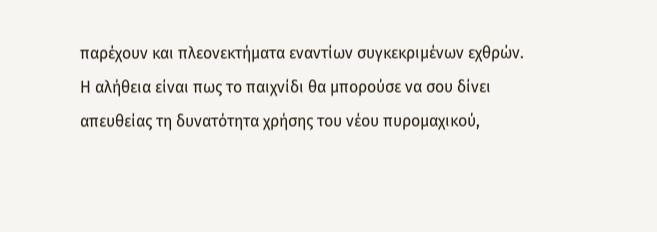παρέχουν και πλεονεκτήματα εναντίων συγκεκριμένων εχθρών. Η αλήθεια είναι πως το παιχνίδι θα μπορούσε να σου δίνει απευθείας τη δυνατότητα χρήσης του νέου πυρομαχικού,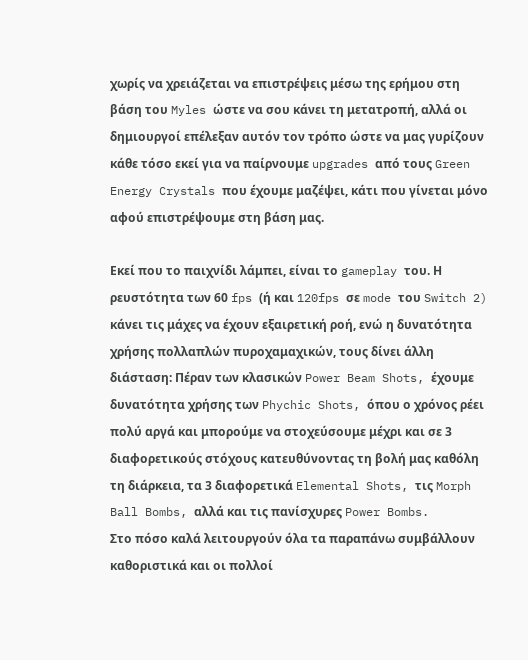χωρίς να χρειάζεται να επιστρέψεις μέσω της ερήμου στη βάση του Myles ώστε να σου κάνει τη μετατροπή, αλλά οι δημιουργοί επέλεξαν αυτόν τον τρόπο ώστε να μας γυρίζουν κάθε τόσο εκεί για να παίρνουμε upgrades από τους Green Energy Crystals που έχουμε μαζέψει, κάτι που γίνεται μόνο αφού επιστρέψουμε στη βάση μας.

Εκεί που το παιχνίδι λάμπει, είναι το gameplay του. Η ρευστότητα των 60 fps (ή και 120fps σε mode του Switch 2) κάνει τις μάχες να έχουν εξαιρετική ροή, ενώ η δυνατότητα χρήσης πολλαπλών πυροχαμαχικών, τους δίνει άλλη διάσταση: Πέραν των κλασικών Power Beam Shots, έχουμε δυνατότητα χρήσης των Phychic Shots, όπου ο χρόνος ρέει πολύ αργά και μπορούμε να στοχεύσουμε μέχρι και σε 3 διαφορετικούς στόχους κατευθύνοντας τη βολή μας καθόλη τη διάρκεια, τα 3 διαφορετικά Elemental Shots, τις Morph Ball Bombs, αλλά και τις πανίσχυρες Power Bombs.
Στο πόσο καλά λειτουργούν όλα τα παραπάνω συμβάλλουν καθοριστικά και οι πολλοί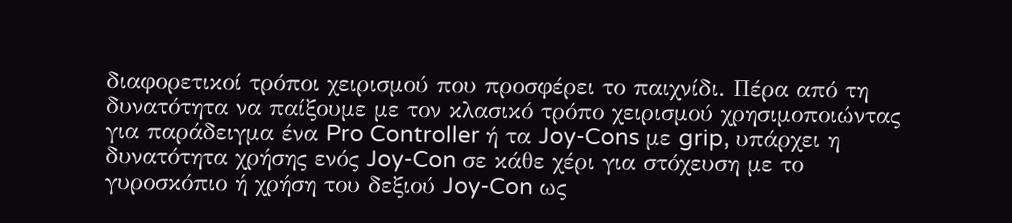διαφορετικοί τρόποι χειρισμού που προσφέρει το παιχνίδι. Πέρα από τη δυνατότητα να παίξουμε με τον κλασικό τρόπο χειρισμού χρησιμοποιώντας για παράδειγμα ένα Pro Controller ή τα Joy-Cons με grip, υπάρχει η δυνατότητα χρήσης ενός Joy-Con σε κάθε χέρι για στόχευση με το γυροσκόπιο ή χρήση του δεξιού Joy-Con ως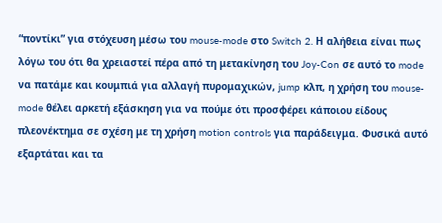“ποντίκι” για στόχευση μέσω του mouse-mode στο Switch 2. Η αλήθεια είναι πως λόγω του ότι θα χρειαστεί πέρα από τη μετακίνηση του Joy-Con σε αυτό το mode να πατάμε και κουμπιά για αλλαγή πυρομαχικών, jump κλπ, η χρήση του mouse-mode θέλει αρκετή εξάσκηση για να πούμε ότι προσφέρει κάποιου είδους πλεονέκτημα σε σχέση με τη χρήση motion controls για παράδειγμα. Φυσικά αυτό εξαρτάται και τα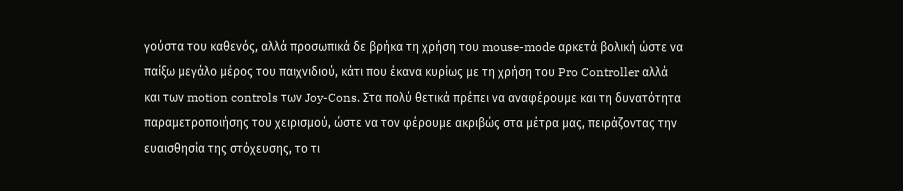γούστα του καθενός, αλλά προσωπικά δε βρήκα τη χρήση του mouse-mode αρκετά βολική ώστε να παίξω μεγάλο μέρος του παιχνιδιού, κάτι που έκανα κυρίως με τη χρήση του Pro Controller αλλά και των motion controls των Joy-Cons. Στα πολύ θετικά πρέπει να αναφέρουμε και τη δυνατότητα παραμετροποιήσης του χειρισμού, ώστε να τον φέρουμε ακριβώς στα μέτρα μας, πειράζοντας την ευαισθησία της στόχευσης, το τι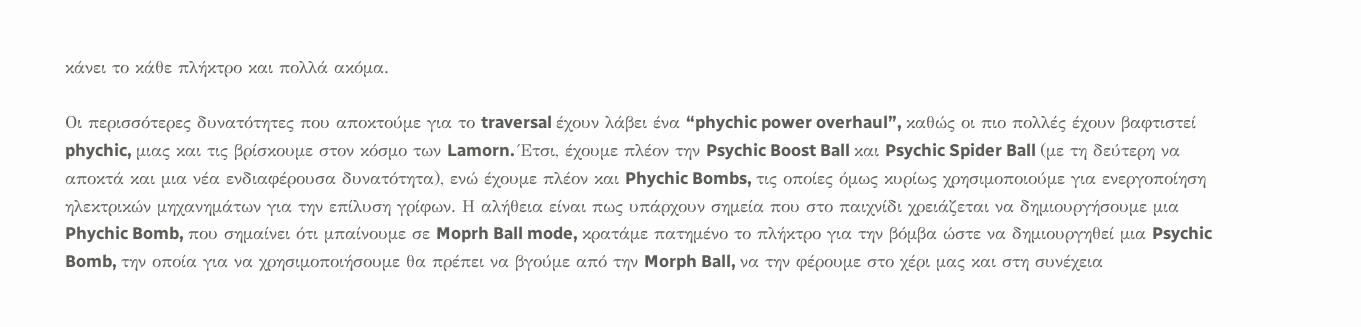κάνει το κάθε πλήκτρο και πολλά ακόμα.

Οι περισσότερες δυνατότητες που αποκτούμε για το traversal έχουν λάβει ένα “phychic power overhaul”, καθώς οι πιο πολλές έχουν βαφτιστεί phychic, μιας και τις βρίσκουμε στον κόσμο των Lamorn. Έτσι, έχουμε πλέον την Psychic Boost Ball και Psychic Spider Ball (με τη δεύτερη να αποκτά και μια νέα ενδιαφέρουσα δυνατότητα), ενώ έχουμε πλέον και Phychic Bombs, τις οποίες όμως κυρίως χρησιμοποιούμε για ενεργοποίηση ηλεκτρικών μηχανημάτων για την επίλυση γρίφων. Η αλήθεια είναι πως υπάρχουν σημεία που στο παιχνίδι χρειάζεται να δημιουργήσουμε μια Phychic Bomb, που σημαίνει ότι μπαίνουμε σε Moprh Ball mode, κρατάμε πατημένο το πλήκτρο για την βόμβα ώστε να δημιουργηθεί μια Psychic Bomb, την οποία για να χρησιμοποιήσουμε θα πρέπει να βγούμε από την Morph Ball, να την φέρουμε στο χέρι μας και στη συνέχεια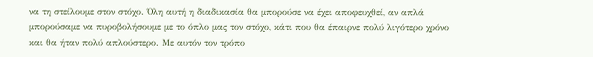να τη στείλουμε στον στόχο. Όλη αυτή η διαδικασία θα μπορούσε να έχει αποφευχθεί, αν απλά μπορούσαμε να πυροβολήσουμε με το όπλο μας τον στόχο, κάτι που θα έπαιρνε πολύ λιγότερο χρόνο και θα ήταν πολύ απλούστερο. Με αυτόν τον τρόπο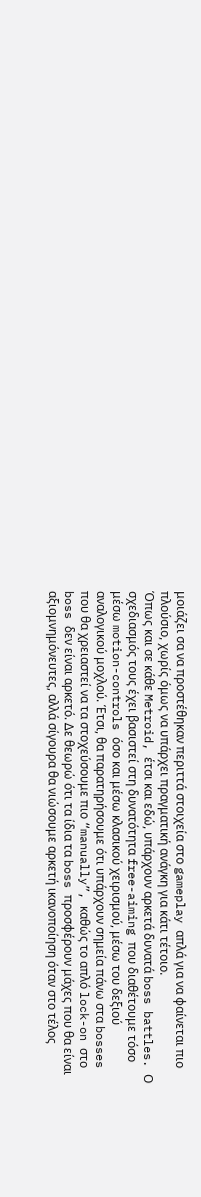μοιάζει σα να προστέθηκαν περιττά στοιχεία στο gameplay απλά για να φαίνεται πιο πλούσιο, χωρίς όμως να υπάρχει πραγματική ανάγκη για κάτι τέτοιο.
Όπως και σε κάθε Metroid, έτσι και εδώ, υπάρχουν αρκετά δυνατά boss battles. Ο σχεδιασμός τους έχει βασιστεί στη δυνατότητα free-aiming που διαθέτουμε τόσο μέσω motion-controls όσο και μέσω κλασικού χειρισμού, μέσω του δεξιού αναλογικού μοχλού. Έτσι, θα παρατηρήσουμε ότι υπάρχουν σημεία πάνω στα bosses που θα χρειαστεί να τα στοχεύσουμε πιο “manually”, καθώς το απλό lock-on στο boss δεν είναι αρκετό. Δε θεωρώ ότι τα ίδια τα boss προσφέρουν μάχες που θα είναι αξιομνημόνευτες, αλλά σίγουρα θα νιώσουμε αρκετή ικανοποίηση όταν στο τέλος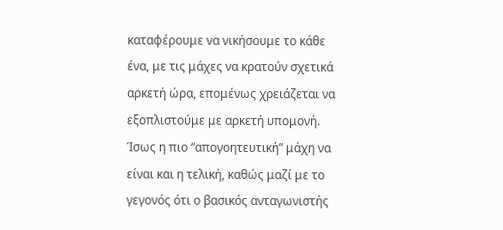καταφέρουμε να νικήσουμε το κάθε ένα, με τις μάχες να κρατούν σχετικά αρκετή ώρα, επομένως χρειάζεται να εξοπλιστούμε με αρκετή υπομονή. Ίσως η πιο “απογοητευτική” μάχη να είναι και η τελική, καθώς μαζί με το γεγονός ότι ο βασικός ανταγωνιστής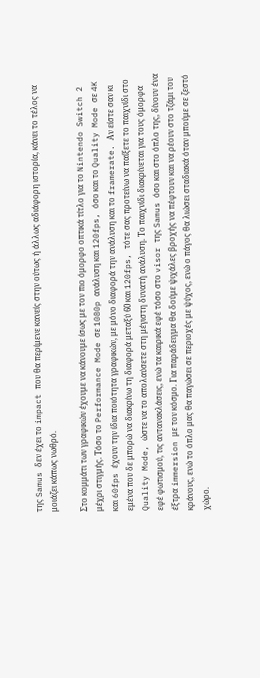της Samus δεν έχει το impact που θα περίμενε κανείς στην ούτως ή άλλως αδιάφορη ιστορία, κάνει το τέλος να μοιάζει κάπως νωθρό.

Στο κομμάτι των γραφικών έχουμε να κάνουμε ίσως με τον πιο όμορφο οπτικά τίτλο για το Nintendo Switch 2 μέχρι στιγμής. Τόσο το Performance Mode σε 1080p ανάλυση και 120fps, όσο και το Quality Mode σε 4K και 60fps έχουν την ίδια ποιότητα γραφικών, με μόνο διαφορά την ανάλυση και το framerate. Αν είστε σαν κι εμένα που δε μπορώ να διακρίνω τη διαφορά μεταξύ 60 και 120fps, τότε σας προτείνω να παίξετε το παιχνίδι στο Quality Mode, ώστε να το απολαύσετε στη μέγιστη δυνατή ανάλυση. Το παιχνίδι διακρίνεται για τους όμορφα εφέ φωτισμού, τις αντανακλάσεις, ενώ τα καιρικά εφέ τόσο στο visor της Samus όσο και στο όπλο της, δίνουν ένα έξτρα immersion με τον κόσμο. Για παράδειγμα θα δούμε ψιχάλες βροχής να πέφτουν και να ρέουν στο τζάμι του κράνους, ενώ το όπλο μας θα παγώσει σε περιοχές με ψύχος, ενώ ο πάγος θα λιώσει σταδιακά όταν μπούμε σε ζεστό χώρο.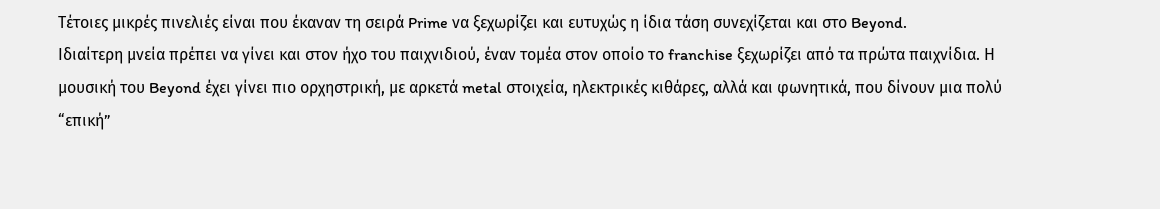Τέτοιες μικρές πινελιές είναι που έκαναν τη σειρά Prime να ξεχωρίζει και ευτυχώς η ίδια τάση συνεχίζεται και στο Beyond.
Ιδιαίτερη μνεία πρέπει να γίνει και στον ήχο του παιχνιδιού, έναν τομέα στον οποίο το franchise ξεχωρίζει από τα πρώτα παιχνίδια. Η μουσική του Beyond έχει γίνει πιο ορχηστρική, με αρκετά metal στοιχεία, ηλεκτρικές κιθάρες, αλλά και φωνητικά, που δίνουν μια πολύ “επική”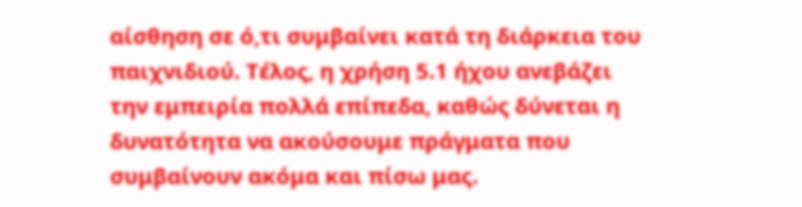αίσθηση σε ό,τι συμβαίνει κατά τη διάρκεια του παιχνιδιού. Τέλος, η χρήση 5.1 ήχου ανεβάζει την εμπειρία πολλά επίπεδα, καθώς δύνεται η δυνατότητα να ακούσουμε πράγματα που συμβαίνουν ακόμα και πίσω μας.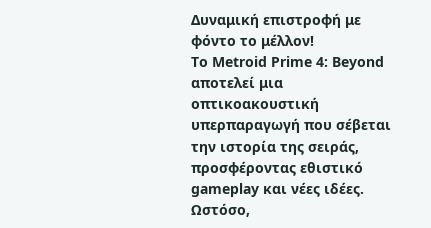Δυναμική επιστροφή με φόντο το μέλλον!
Το Metroid Prime 4: Beyond αποτελεί μια οπτικοακουστική υπερπαραγωγή που σέβεται την ιστορία της σειράς, προσφέροντας εθιστικό gameplay και νέες ιδέες. Ωστόσο,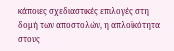κάποιες σχεδιαστικές επιλογές στη δομή των αποστολών, η απλοϊκότητα στους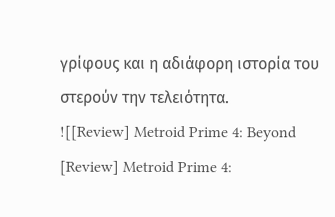γρίφους και η αδιάφορη ιστορία του στερούν την τελειότητα.
![[Review] Metroid Prime 4: Beyond [Review] Metroid Prime 4: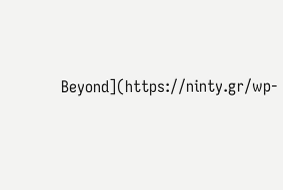Beyond](https://ninty.gr/wp-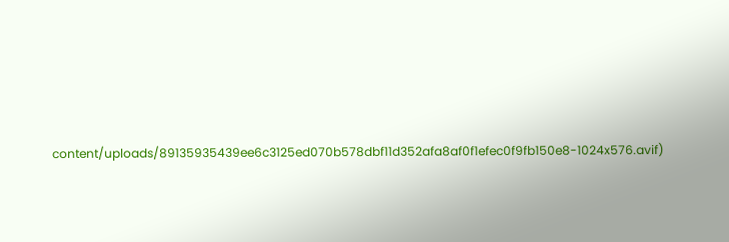content/uploads/89135935439ee6c3125ed070b578dbf11d352afa8af0f1efec0f9fb150e8-1024x576.avif)